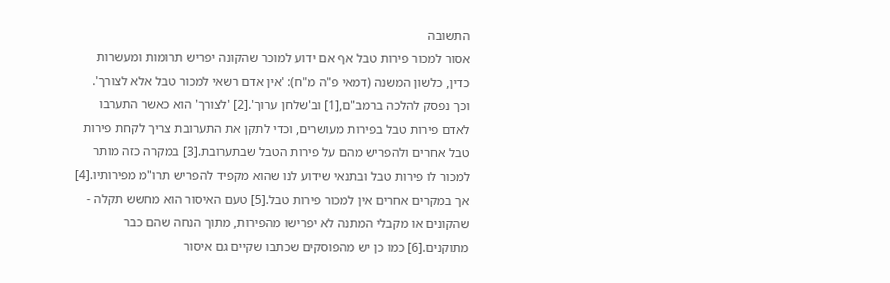התשובה
אסור למכור פירות טבל אף אם ידוע למוכר שהקונה יפריש תרומות ומעשרות כדין, כלשון המשנה (דמאי פ"ה מ"ח): 'אין אדם רשאי למכור טבל אלא לצורך'. וכך נפסק להלכה ברמב"ם,[1] וב'שלחן ערוך'.[2] 'לצורך' הוא כאשר התערבו לאדם פירות טבל בפירות מעושרים, וכדי לתקן את התערובת צריך לקחת פירות טבל אחרים ולהפריש מהם על פירות הטבל שבתערובת.[3] במקרה כזה מותר למכור לו פירות טבל ובתנאי שידוע לנו שהוא מקפיד להפריש תרו"מ מפירותיו.[4] אך במקרים אחרים אין למכור פירות טבל.[5] טעם האיסור הוא מחשש תקלה - שהקונים או מקבלי המתנה לא יפרישו מהפירות, מתוך הנחה שהם כבר מתוקנים.[6] כמו כן יש מהפוסקים שכתבו שקיים גם איסור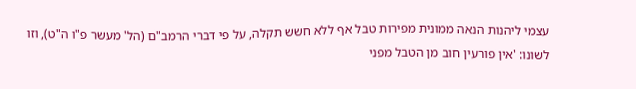עצמי ליהנות הנאה ממונית מפירות טבל אף ללא חשש תקלה, על פי דברי הרמב"ם (הל' מעשר פ"ו ה"ט), וזו לשונו: 'אין פורעין חוב מן הטבל מפני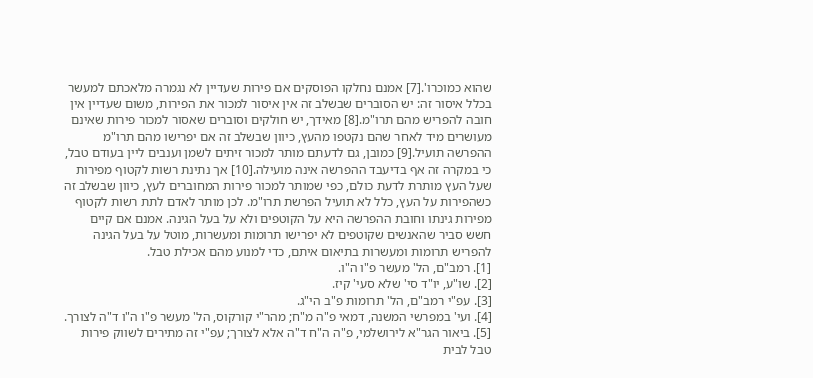שהוא כמוכרו'.[7] אמנם נחלקו הפוסקים אם פירות שעדיין לא נגמרה מלאכתם למעשר בכלל איסור זה: יש הסוברים שבשלב זה אין איסור למכור את הפירות, משום שעדיין אין חובה להפריש מהם תרו"מ.[8] מאידך, יש חולקים וסוברים שאסור למכור פירות שאינם מעושרים מיד לאחר שהם נקטפו מהעץ, כיוון שבשלב זה אם יפרישו מהם תרו"מ ההפרשה תועיל.[9] כמובן, גם לדעתם מותר למכור זיתים לשמן וענבים ליין בעודם טבל, כי במקרה זה אף בדיעבד ההפרשה אינה מועילה.[10] אך נתינת רשות לקטוף מפירות שעל העץ מותרת לדעת כולם, כפי שמותר למכור פירות המחוברים לעץ, כיוון שבשלב זה כשהפירות על העץ, כלל לא תועיל הפרשת תרו"מ. לכן מותר לאדם לתת רשות לקטוף מפירות גינתו וחובת ההפרשה היא על הקוטפים ולא על בעל הגינה. אמנם אם קיים חשש סביר שהאנשים שקוטפים לא יפרישו תרומות ומעשרות, מוטל על בעל הגינה להפריש תרומות ומעשרות בתיאום איתם, כדי למנוע מהם אכילת טבל.
[1]. רמב"ם, הל' מעשר פ"ו ה"ו.
[2]. שו"ע, יו"ד סי' שלא סעי' קיז.
[3]. עפ"י רמב"ם, הל' תרומות פ"ב הי"ג.
[4]. ועי' במפרשי המשנה, דמאי פ"ה מ"ח; מהר"י קורקוס, הל' מעשר פ"ו ה"ו ד"ה לצורך.
[5]. ביאור הגר"א לירושלמי, פ"ה ה"ח ד"ה אלא לצורך; עפ"י זה מתירים לשווק פירות טבל לבית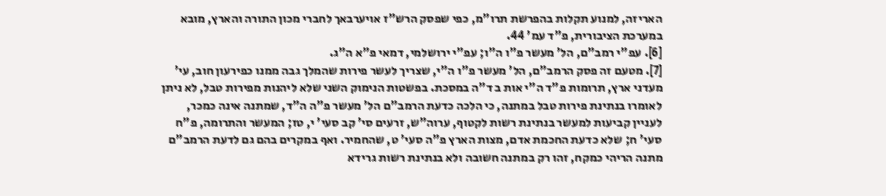האריזה, למנוע תקלות בהפרשת תרו"מ, כפי שפסק הרש"ז אויערבאך לחברי מכון התורה והארץ, מובא במערכת הציבורית, פ"ד עמ' 44.
[6]. עפ"י רמב"ם, הל' מעשר פ"ו ה"ו; עפ"י ירושלמי, דמאי פ"א ה"ג.
[7]. מטעם זה פסק הרמב"ם, הל' מעשר פ"ו ה"י, שצריך לעשר פירות שהמלך גבה ממנו כפירעון חוב, עי' מעדני ארץ, תרומות פ"ד ה"י אות ב ד"ה במסכת. בפשטות הנימוק השני שלא ליהנות מפירות טבל, לא ניתן לאומרו בנתינת פירות טבל במתנה, כי הלכה כדעת הרמב"ם הל' מעשר פ"ה ה"ד, שמתנה אינה כמכר, לעניין קביעות למעשר בנתינת רשות לקטוף, ערוה"ש, זרעים סי' קב סעי' י, טז; המעשר והתרומה, פ"ח סעי' ח; שלא כדעת החכמת אדם, מצות הארץ פ"ה סעי' ט, שהחמיר. ואף במקרים בהם גם לדעת הרמב"ם מתנה הריהי כמקח, זהו רק במתנה חשובה ולא בנתינת רשות גרידא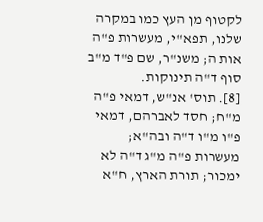לקטוף מן העץ כמו במקרה שלנו, תפא"י, מעשרות פ"ה אות ה; משנ"ר, שם פ"ד מ"ב סוף ד"ה תינוקות.
[8]. תוס' אנ"ש, דמאי פ"ה מ"ח; חסד לאברהם, דמאי פ"ו מ"ו ד"ה ובה"א; מעשרות פ"ה מ"ג ד"ה לא ימכור; תורת הארץ, ח"א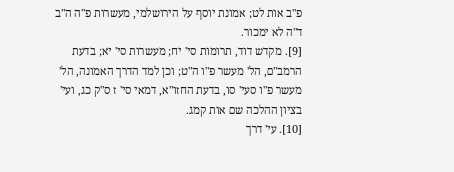פ"ב אות לט; אמונת יוסף על הירושלמי, מעשרות פ"ה ה"ב ד"ה לא ימכור.
[9]. מקדש דוד, תרומות סי' יח; מעשרות סי' יא; בדעת הרמב"ם, הל' מעשר פ"ו ה"ט; וכן למד הדרך האמונה, הל' מעשר פ"ו סעי' סו, בדעת החזו"א, דמאי סי' ז ס"ק כג, ועי' בציון ההלכה שם אות קמג.
[10]. עי' דרך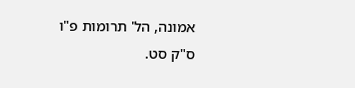אמונה, הל' תרומות פ"ו ס"ק סט.